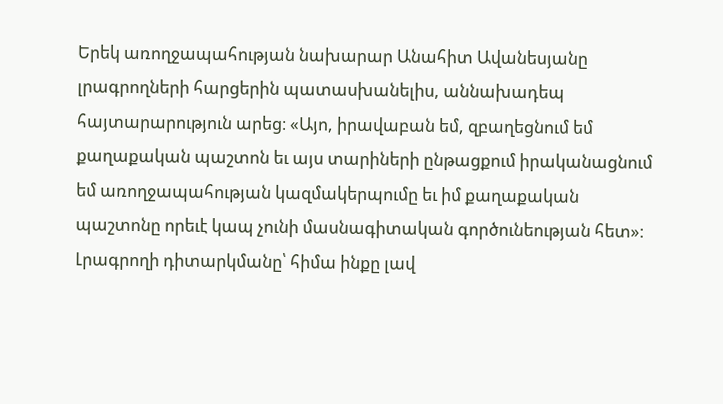Երեկ առողջապահության նախարար Անահիտ Ավանեսյանը լրագրողների հարցերին պատասխանելիս, աննախադեպ հայտարարություն արեց։ «Այո, իրավաբան եմ, զբաղեցնում եմ քաղաքական պաշտոն եւ այս տարիների ընթացքում իրականացնում եմ առողջապահության կազմակերպումը եւ իմ քաղաքական պաշտոնը որեւէ կապ չունի մասնագիտական գործունեության հետ»։ Լրագրողի դիտարկմանը՝ հիմա ինքը լավ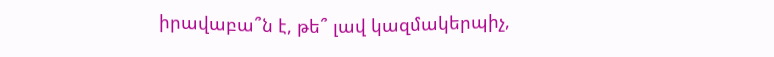իրավաբա՞ն է, թե՞ լավ կազմակերպիչ,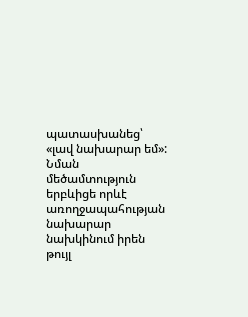պատասխանեց՝ «լավ նախարար եմ»:
Նման մեծամտություն երբևիցե որևէ առողջապահության նախարար նախկինում իրեն թույլ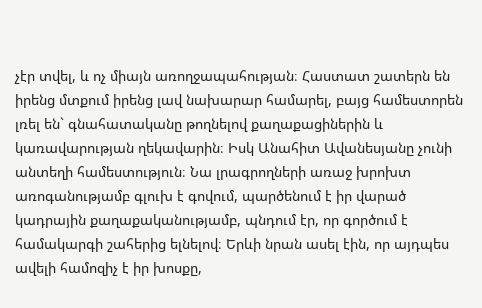չէր տվել, և ոչ միայն առողջապահության։ Հաստատ շատերն են իրենց մտքում իրենց լավ նախարար համարել, բայց համեստորեն լռել են` գնահատականը թողնելով քաղաքացիներին և կառավարության ղեկավարին։ Իսկ Անահիտ Ավանեսյանը չունի անտեղի համեստություն։ Նա լրագրողների առաջ խրոխտ առոգանությամբ գլուխ է գովում, պարծենում է իր վարած կադրային քաղաքականությամբ, պնդում էր, որ գործում է համակարգի շահերից ելնելով։ Երևի նրան ասել էին, որ այդպես ավելի համոզիչ է իր խոսքը,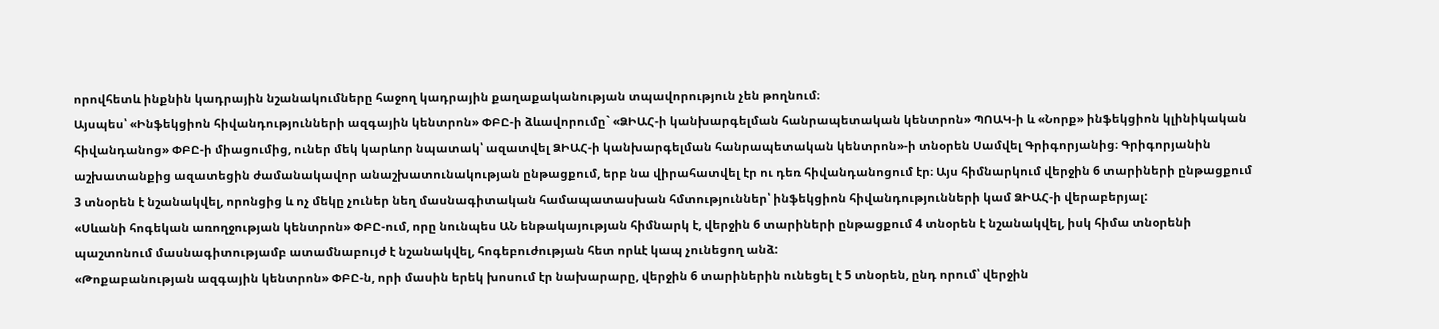որովհետև ինքնին կադրային նշանակումները հաջող կադրային քաղաքականության տպավորություն չեն թողնում։
Այսպես՝ «Ինֆեկցիոն հիվանդությունների ազգային կենտրոն» ՓԲԸ-ի ձևավորումը` «ՁԻԱՀ-ի կանխարգելման հանրապետական կենտրոն» ՊՈԱԿ-ի և «Նորք» ինֆեկցիոն կլինիկական հիվանդանոց» ՓԲԸ-ի միացումից, ուներ մեկ կարևոր նպատակ՝ ազատվել ՁԻԱՀ-ի կանխարգելման հանրապետական կենտրոն»-ի տնօրեն Սամվել Գրիգորյանից։ Գրիգորյանին աշխատանքից ազատեցին ժամանակավոր անաշխատունակության ընթացքում, երբ նա վիրահատվել էր ու դեռ հիվանդանոցում էր։ Այս հիմնարկում վերջին 6 տարիների ընթացքում 3 տնօրեն է նշանակվել, որոնցից և ոչ մեկը չուներ նեղ մասնագիտական համապատասխան հմտություններ՝ ինֆեկցիոն հիվանդությունների կամ ՁԻԱՀ-ի վերաբերյալ:
«Սևանի հոգեկան առողջության կենտրոն» ՓԲԸ-ում, որը նունպես ԱՆ ենթակայության հիմնարկ է, վերջին 6 տարիների ընթացքում 4 տնօրեն է նշանակվել, իսկ հիմա տնօրենի պաշտոնում մասնագիտությամբ ատամնաբույժ է նշանակվել, հոգեբուժության հետ որևէ կապ չունեցող անձ:
«Թոքաբանության ազգային կենտրոն» ՓԲԸ-ն, որի մասին երեկ խոսում էր նախարարը, վերջին 6 տարիներին ունեցել է 5 տնօրեն, ընդ որում՝ վերջին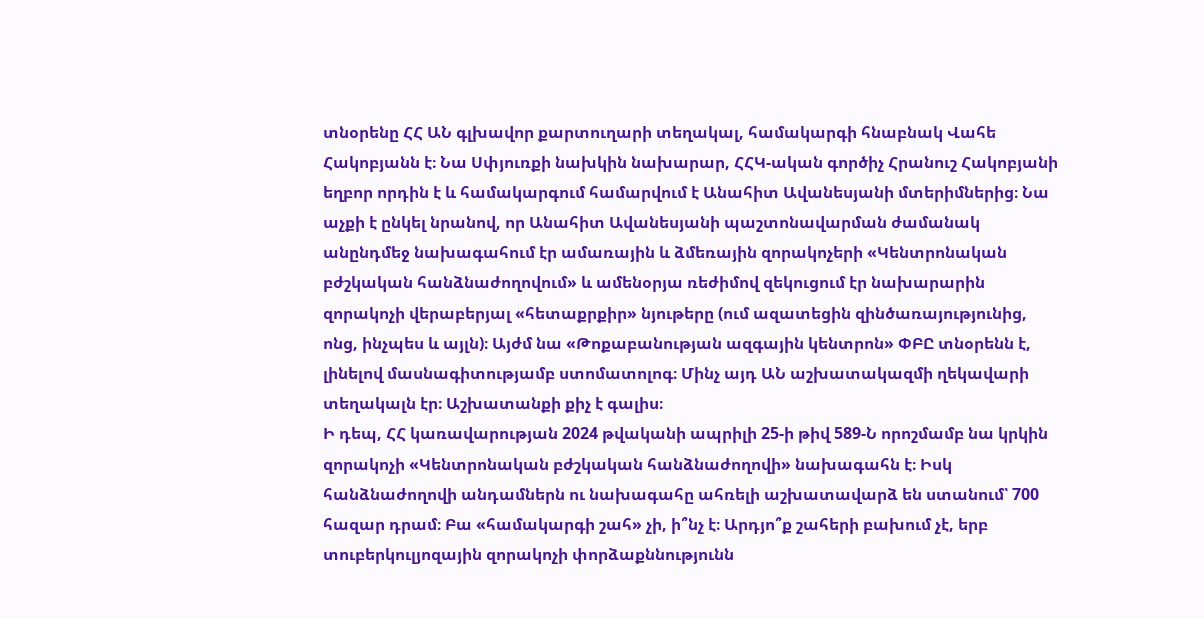տնօրենը ՀՀ ԱՆ գլխավոր քարտուղարի տեղակալ, համակարգի հնաբնակ Վահե Հակոբյանն է։ Նա Սփյուռքի նախկին նախարար, ՀՀԿ-ական գործիչ Հրանուշ Հակոբյանի եղբոր որդին է և համակարգում համարվում է Անահիտ Ավանեսյանի մտերիմներից։ Նա աչքի է ընկել նրանով, որ Անահիտ Ավանեսյանի պաշտոնավարման ժամանակ անընդմեջ նախագահում էր ամառային և ձմեռային զորակոչերի «Կենտրոնական բժշկական հանձնաժողովում» և ամենօրյա ռեժիմով զեկուցում էր նախարարին զորակոչի վերաբերյալ «հետաքրքիր» նյութերը (ում ազատեցին զինծառայությունից, ոնց, ինչպես և այլն)։ Այժմ նա «Թոքաբանության ազգային կենտրոն» ՓԲԸ տնօրենն է, լինելով մասնագիտությամբ ստոմատոլոգ։ Մինչ այդ ԱՆ աշխատակազմի ղեկավարի տեղակալն էր։ Աշխատանքի քիչ է գալիս։
Ի դեպ, ՀՀ կառավարության 2024 թվականի ապրիլի 25-ի թիվ 589-Ն որոշմամբ նա կրկին զորակոչի «Կենտրոնական բժշկական հանձնաժողովի» նախագահն է։ Իսկ հանձնաժողովի անդամներն ու նախագահը ահռելի աշխատավարձ են ստանում՝ 700 հազար դրամ։ Բա «համակարգի շահ» չի, ի՞նչ է։ Արդյո՞ք շահերի բախում չէ, երբ տուբերկուլյոզային զորակոչի փորձաքննությունն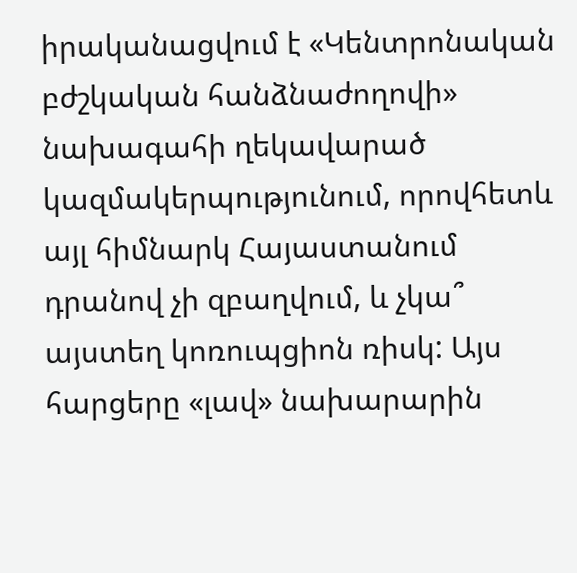իրականացվում է «Կենտրոնական բժշկական հանձնաժողովի» նախագահի ղեկավարած կազմակերպությունում, որովհետև այլ հիմնարկ Հայաստանում դրանով չի զբաղվում, և չկա՞ այստեղ կոռուպցիոն ռիսկ: Այս հարցերը «լավ» նախարարին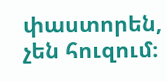փաստորեն, չեն հուզում։